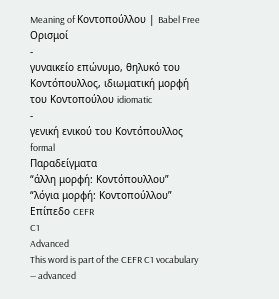Meaning of Κοντοπούλλου | Babel Free
Ορισμοί
-
γυναικείο επώνυμο, θηλυκό του Κοντόπουλλος, ιδιωματική μορφή του Κοντοπούλου idiomatic
-
γενική ενικού του Κοντόπουλλος formal
Παραδείγματα
“άλλη μορφή: Κοντόπουλλου”
“λόγια μορφή: Κοντοπούλλου”
Επίπεδο CEFR
C1
Advanced
This word is part of the CEFR C1 vocabulary — advanced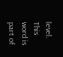level.
This word is part of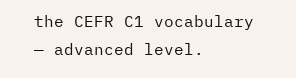the CEFR C1 vocabulary — advanced level.